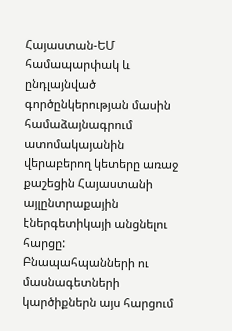Հայաստան-ԵՄ համապարփակ և ընդլայնված գործընկերության մասին համաձայնագրում ատոմակայանին վերաբերող կետերը առաջ քաշեցին Հայաստանի այլընտրաքային էներգետիկայի անցնելու հարցը:
Բնապահպանների ու մասնագետների կարծիքներն այս հարցում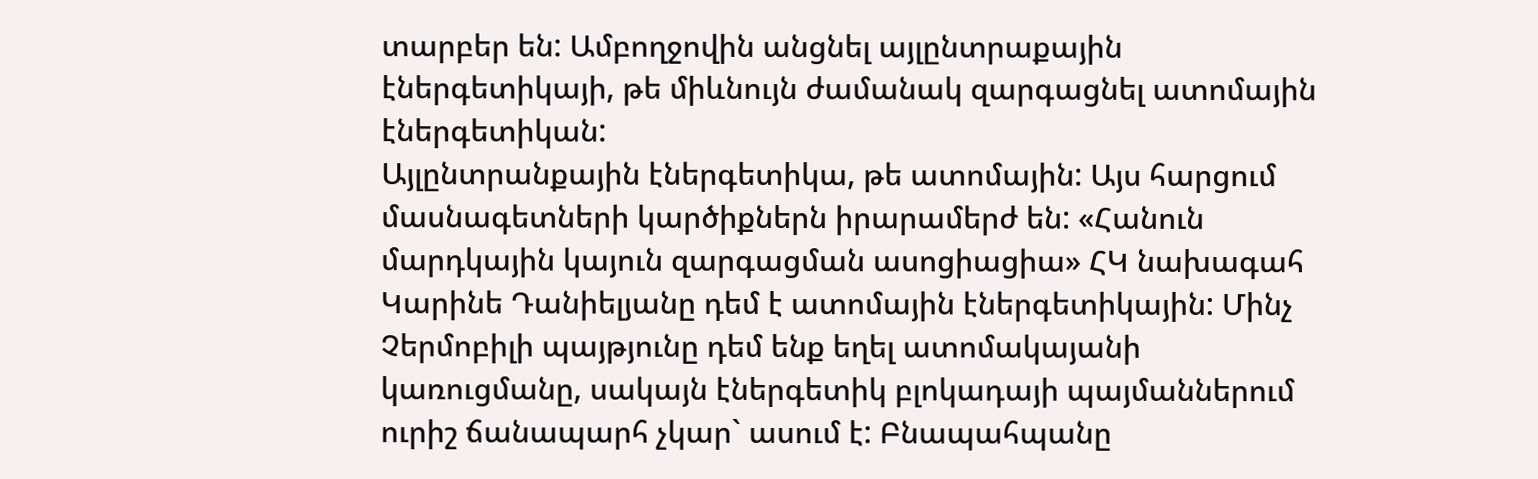տարբեր են: Ամբողջովին անցնել այլընտրաքային էներգետիկայի, թե միևնույն ժամանակ զարգացնել ատոմային էներգետիկան:
Այլընտրանքային էներգետիկա, թե ատոմային: Այս հարցում մասնագետների կարծիքներն իրարամերժ են: «Հանուն մարդկային կայուն զարգացման ասոցիացիա» ՀԿ նախագահ Կարինե Դանիելյանը դեմ է ատոմային էներգետիկային: Մինչ Չերմոբիլի պայթյունը դեմ ենք եղել ատոմակայանի կառուցմանը, սակայն էներգետիկ բլոկադայի պայմաններում ուրիշ ճանապարհ չկար` ասում է: Բնապահպանը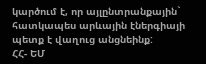կարծում է, որ այլընտրանքային` հատկապես արևային էներգիայի պետք է վաղուց անցնեինք:
ՀՀ- ԵՄ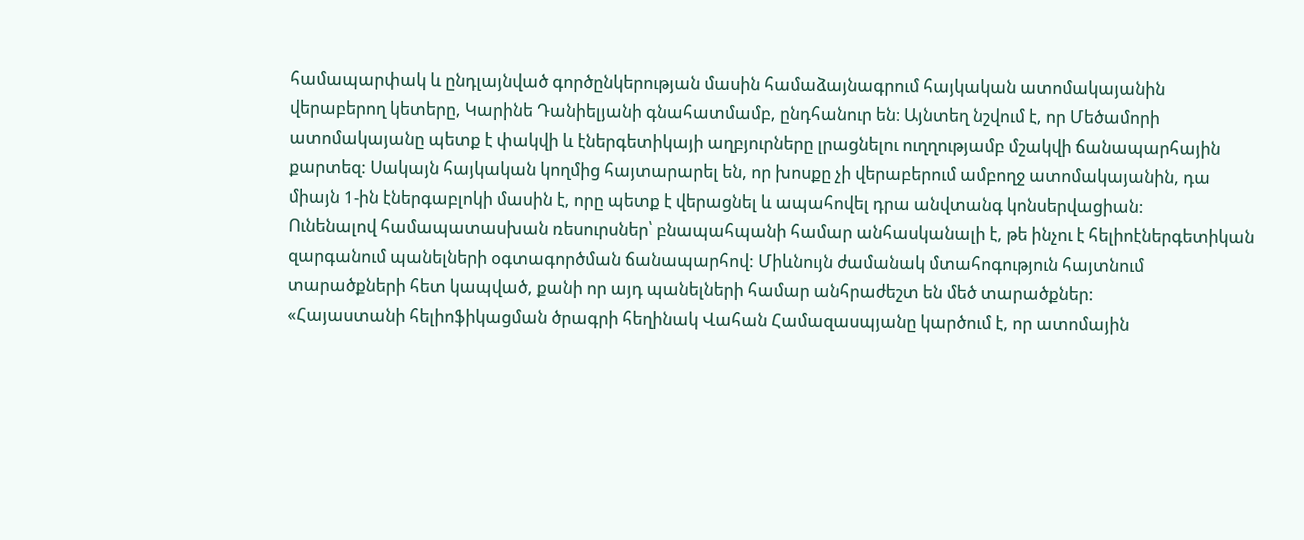համապարփակ և ընդլայնված գործընկերության մասին համաձայնագրում հայկական ատոմակայանին վերաբերող կետերը, Կարինե Դանիելյանի գնահատմամբ, ընդհանուր են։ Այնտեղ նշվում է, որ Մեծամորի ատոմակայանը պետք է փակվի և էներգետիկայի աղբյուրները լրացնելու ուղղությամբ մշակվի ճանապարհային քարտեզ: Սակայն հայկական կողմից հայտարարել են, որ խոսքը չի վերաբերում ամբողջ ատոմակայանին, դա միայն 1-ին էներգաբլոկի մասին է, որը պետք է վերացնել և ապահովել դրա անվտանգ կոնսերվացիան:
Ունենալով համապատասխան ռեսուրսներ՝ բնապահպանի համար անհասկանալի է, թե ինչու է հելիոէներգետիկան զարգանում պանելների օգտագործման ճանապարհով: Միևնույն ժամանակ մտահոգություն հայտնում տարածքների հետ կապված, քանի որ այդ պանելների համար անհրաժեշտ են մեծ տարածքներ:
«Հայաստանի հելիոֆիկացման ծրագրի հեղինակ Վահան Համազասպյանը կարծում է, որ ատոմային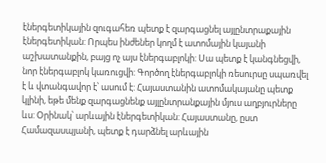էներգետիկային զուգահեռ պետք է զարգացնել այլընտրաքային էներգետիկան: Որպես ինժեներ կողմ է ատոմային կայանի աշխատանքին, բայց ոչ այս էներգաբլոկի: Սա պետք է կանգնեցվի, նոր էներգաբլոկ կառուցվի: Գործող էներգաբլոկի ռեսուրսը սպառվել է և վտանգավոր է՝ ասում է: Հայաստանին ատոմակայանը պետք կլինի, եթե մենք զարգացնենք այլընտրանքային մյուս աղբյուրները ևս: Օրինակ՝ արևային էներգետիկան: Հայաստանը, ըստ Համազասպյանի, պետք է դարձնել արևային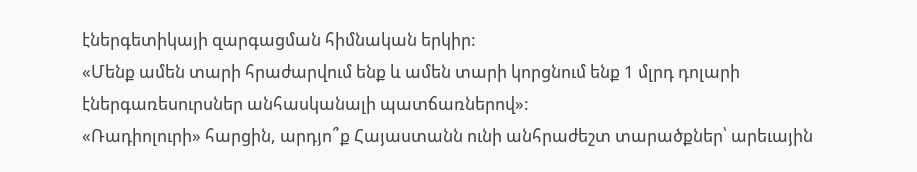էներգետիկայի զարգացման հիմնական երկիր:
«Մենք ամեն տարի հրաժարվում ենք և ամեն տարի կորցնում ենք 1 մլրդ դոլարի էներգառեսուրսներ անհասկանալի պատճառներով»:
«Ռադիոլուրի» հարցին, արդյո՞ք Հայաստանն ունի անհրաժեշտ տարածքներ՝ արեւային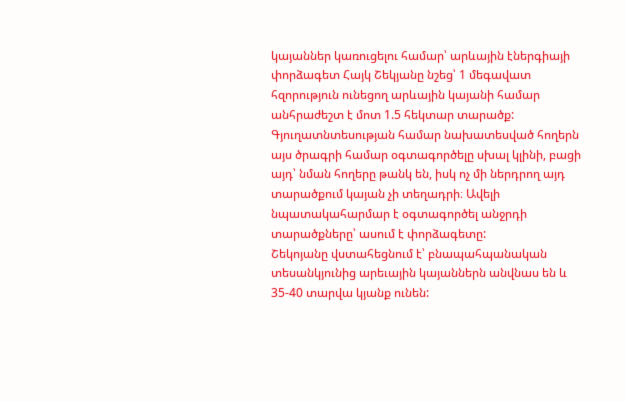կայաններ կառուցելու համար՝ արևային էներգիայի փորձագետ Հայկ Շեկյանը նշեց՝ 1 մեգավատ հզորություն ունեցող արևային կայանի համար անհրաժեշտ է մոտ 1.5 հեկտար տարածք: Գյուղատնտեսության համար նախատեսված հողերն այս ծրագրի համար օգտագործելը սխալ կլինի, բացի այդ՝ նման հողերը թանկ են, իսկ ոչ մի ներդրող այդ տարածքում կայան չի տեղադրի։ Ավելի նպատակահարմար է օգտագործել անջրդի տարածքները՝ ասում է փորձագետը:
Շեկոյանը վստահեցնում է՝ բնապահպանական տեսանկյունից արեւային կայաններն անվնաս են և 35-40 տարվա կյանք ունեն: